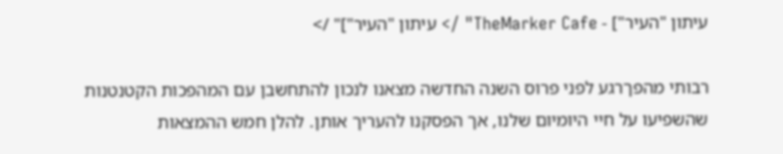עיתון "העיר"] - TheMarker Cafe" /> עיתון "העיר"]" />

רבותי מהפךרגע לפני פרוס השנה החדשה מצאנו לנכון להתחשבן עם המהפכות הקטנטנות שהשפיעו על חיי היומיום שלנו, אך הפסקנו להעריך אותן. להלן חמש ההמצאות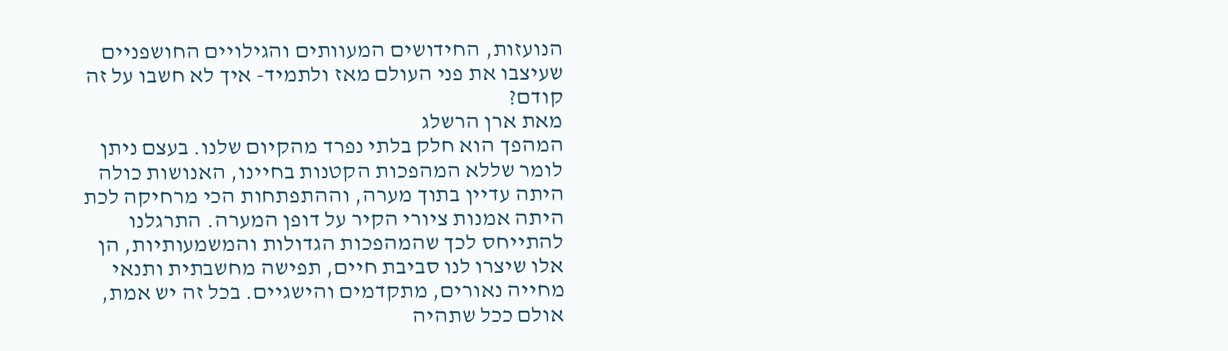הנועזות, החידושים המעוותים והגילויים החושפניים שעיצבו את פני העולם מאז ולתמיד- איך לא חשבו על זה קודם?
מאת ארן הרשלג
המהפך הוא חלק בלתי נפרד מהקיום שלנו. בעצם ניתן לומר שללא המהפכות הקטנות בחיינו, האנושות כולה היתה עדיין בתוך מערה, וההתפתחות הכי מרחיקה לכת היתה אמנות ציורי הקיר על דופן המערה. התרגלנו להתייחס לכך שהמהפכות הגדולות והמשמעותיות, הן אלו שיצרו לנו סביבת חיים, תפישה מחשבתית ותנאי מחייה נאורים, מתקדמים והישגיים. בכל זה יש אמת, אולם ככל שתהיה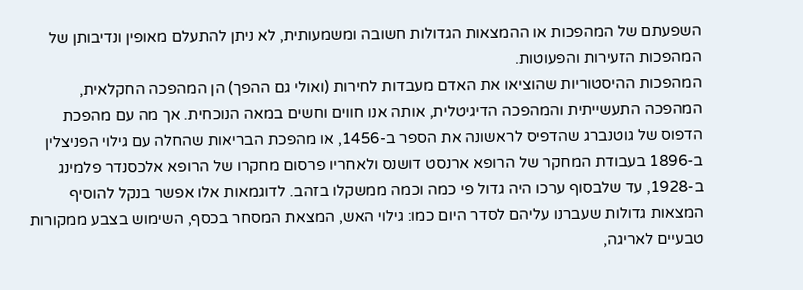השפעתם של המהפכות או ההמצאות הגדולות חשובה ומשמעותית, לא ניתן להתעלם מאופין ונדיבותן של המהפכות הזעירות והפעוטות.
המהפכות ההיסטוריות שהוציאו את האדם מעבדות לחירות (ואולי גם ההפך) הן המהפכה החקלאית, המהפכה התעשייתית והמהפכה הדיגיטלית, אותה אנו חווים וחשים במאה הנוכחית. אך מה עם מהפכת הדפוס של גוטנברג שהדפיס לראשונה את הספר ב-1456, או מהפכת הבריאות שהחלה עם גילוי הפניצלין ב-1896 בעבודת המחקר של הרופא ארנסט דושנס ולאחריו פרסום מחקרו של הרופא אלכסנדר פלמינג ב-1928, עד שלבסוף ערכו היה גדול פי כמה וכמה ממשקלו בזהב. לדוגמאות אלו אפשר בנקל להוסיף המצאות גדולות שעברנו עליהם לסדר היום כמו: גילוי האש, המצאת המסחר בכסף, השימוש בצבע ממקורות טבעיים לאריגה,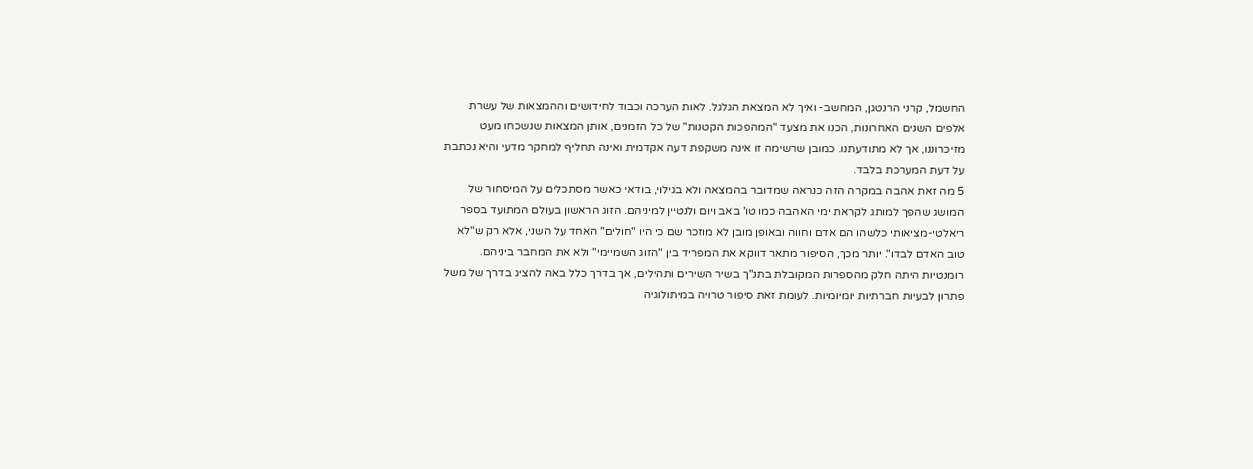החשמל, קרני הרנטגן, המחשב- ואיך לא המצאת הגלגל. לאות הערכה וכבוד לחידושים וההמצאות של עשרת אלפים השנים האחרונות, הכנו את מצעד "המהפכות הקטנות" של כל הזמנים, אותן המצאות שנשכחו מעט מזיכרוננו, אך לא מתודעתנו. כמובן שרשימה זו אינה משקפת דעה אקדמית ואינה תחליף למחקר מדעי והיא נכתבת על דעת המערכת בלבד.
5 מה זאת אהבה במקרה הזה כנראה שמדובר בהמצאה ולא בגילוי, בודאי כאשר מסתכלים על המיסחור של המושג שהפך למותג לקראת ימי האהבה כמו טו' באב ויום ולנטיין למיניהם. הזוג הראשון בעולם המתועד בספר ריאלטי-מציאותי כלשהו הם אדם וחווה ובאופן מובן לא מוזכר שם כי היו "חולים" האחד על השני, אלא רק ש"לא טוב האדם לבדו". יותר מכך, הסיפור מתאר דווקא את המפריד בין "הזוג השמיימי" ולא את המחבר ביניהם. רומנטיות היתה חלק מהספרות המקובלת בתנ"ך בשיר השירים ותהילים, אך בדרך כלל באה להציג בדרך של משל פתרון לבעיות חברתיות יומיומיות. לעומת זאת סיפור טרויה במיתולוגיה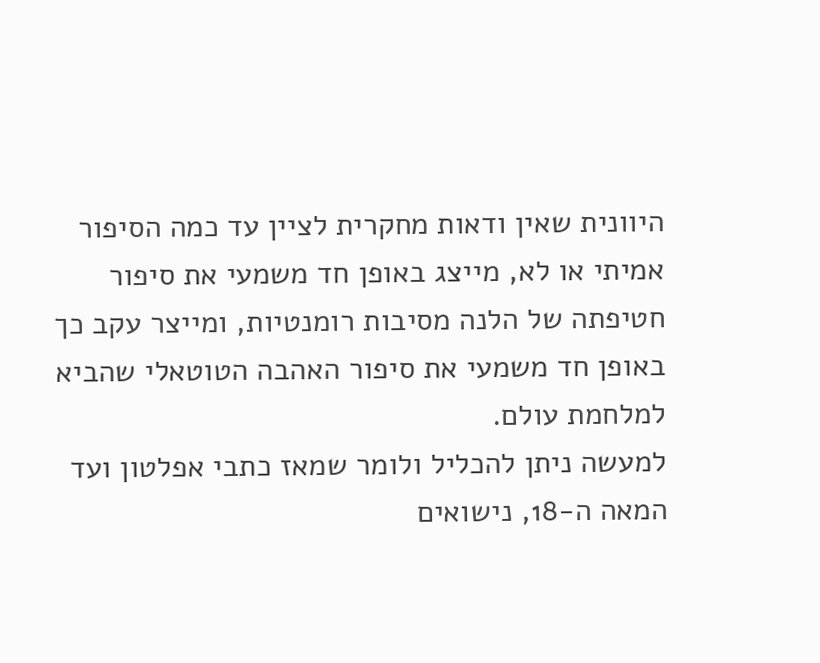היוונית שאין ודאות מחקרית לציין עד כמה הסיפור אמיתי או לא, מייצג באופן חד משמעי את סיפור חטיפתה של הלנה מסיבות רומנטיות, ומייצר עקב כך באופן חד משמעי את סיפור האהבה הטוטאלי שהביא למלחמת עולם.
למעשה ניתן להכליל ולומר שמאז כתבי אפלטון ועד המאה ה-18, נישואים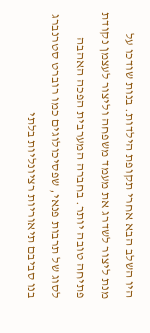היו השלב הבא אחרי תקופת הילדות. בנות שודכו על מנת ליצור לשדרג את מעמד משפחה וליצור לעצמן נקודת פתיחה טובה יותר. בחברה המערבית הפכה האהבה לסוג של תרבות פנאי, שפסיכולוגים כמו רוברט סטרנברג בנו סביבם תיאוריות רציונליות בלתי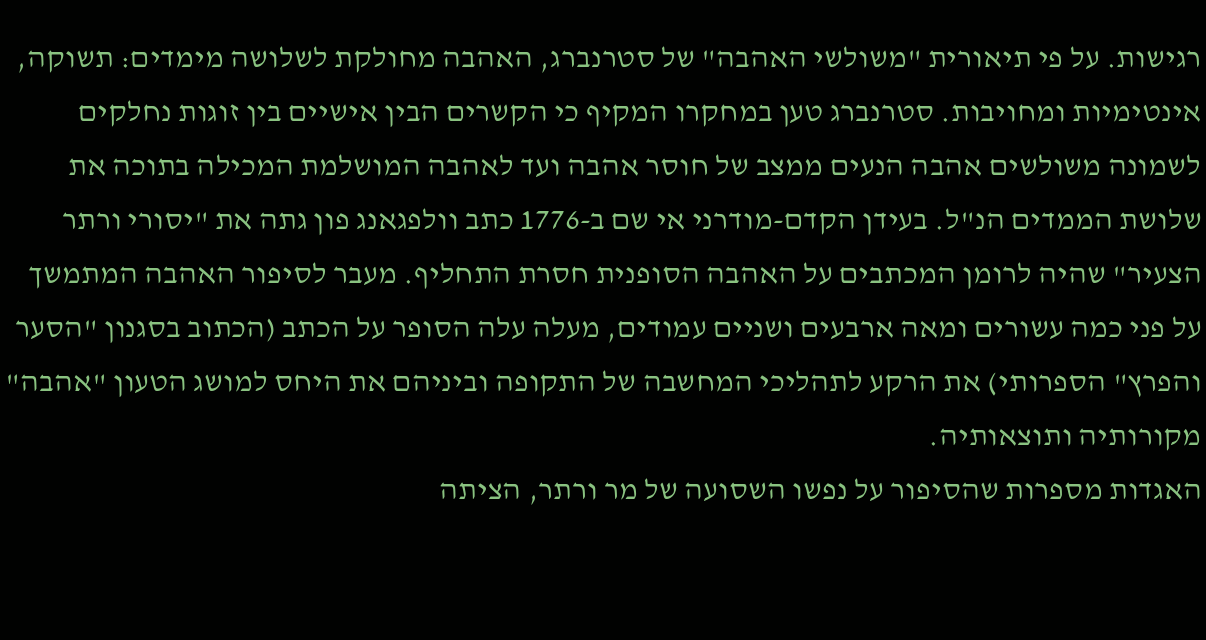רגישות. על פי תיאורית "משולשי האהבה" של סטרנברג, האהבה מחולקת לשלושה מימדים: תשוקה, אינטימיות ומחויבות. סטרנברג טען במחקרו המקיף כי הקשרים הבין אישיים בין זוגות נחלקים לשמונה משולשים אהבה הנעים ממצב של חוסר אהבה ועד לאהבה המושלמת המכילה בתוכה את שלושת הממדים הנ"ל. בעידן הקדם-מודרני אי שם ב-1776 כתב וולפגאנג פון גתה את "יסורי ורתר הצעיר" שהיה לרומן המכתבים על האהבה הסופנית חסרת התחליף. מעבר לסיפור האהבה המתמשך על פני כמה עשורים ומאה ארבעים ושניים עמודים, מעלה עלה הסופר על הכתב (הכתוב בסגנון "הסער והפרץ" הספרותי) את הרקע לתהליכי המחשבה של התקופה וביניהם את היחס למושג הטעון "אהבה" מקורותיה ותוצאותיה.
האגדות מספרות שהסיפור על נפשו השסועה של מר ורתר, הציתה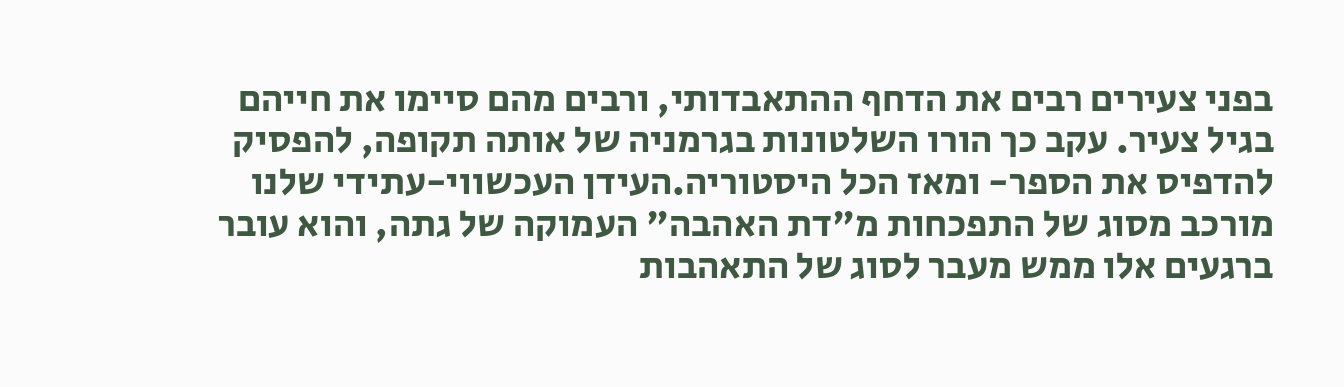בפני צעירים רבים את הדחף ההתאבדותי, ורבים מהם סיימו את חייהם בגיל צעיר. עקב כך הורו השלטונות בגרמניה של אותה תקופה, להפסיק להדפיס את הספר- ומאז הכל היסטוריה.העידן העכשווי-עתידי שלנו מורכב מסוג של התפכחות מ"דת האהבה" העמוקה של גתה, והוא עובר ברגעים אלו ממש מעבר לסוג של התאהבות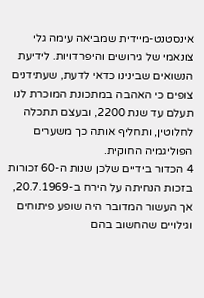אינסטנט-מיידית שמביאה עימה גלי צונאמי של גירושים והיפרדויות. לידיעת הנשואים שבינינו כדאי לדעת, שעתידנים צופים כי האהבה במתכונת המוכרת לנו תעלם עד שנת 2200, ובעצם תתכלה לחלוטין, ותחליף אותה כך משערים הפוליגמיה החוקית.
4 הכדור בידיים שלכן שנות ה-60 זכורות בזכות הנחיתה על הירח ב-20.7.1969, אך העשור המדובר היה שופע פיתוחים וגילויים שהחשוב בהם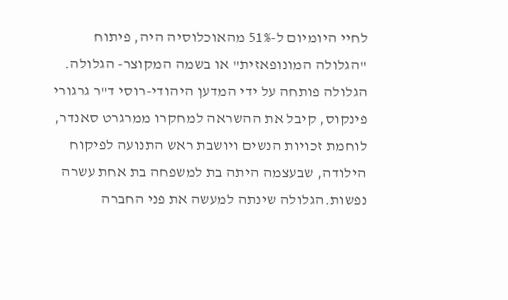לחיי היומיום ל-51% מהאוכלוסיה היה, פיתוח "הגלולה המונופאזית" או בשמה המקוצר- הגלולה.
הגלולה פותחה על ידי המדען היהודי-רוסי ד"ר גרגורי פינקוס, קיבל את ההשראה למחקרו ממרגרט סאנדר, לוחמת זכויות הנשים ויושבת ראש התנועה לפיקוח הילודה, שבעצמה היתה בת למשפחה בת אחת עשרה נפשות.הגלולה שינתה למעשה את פני החברה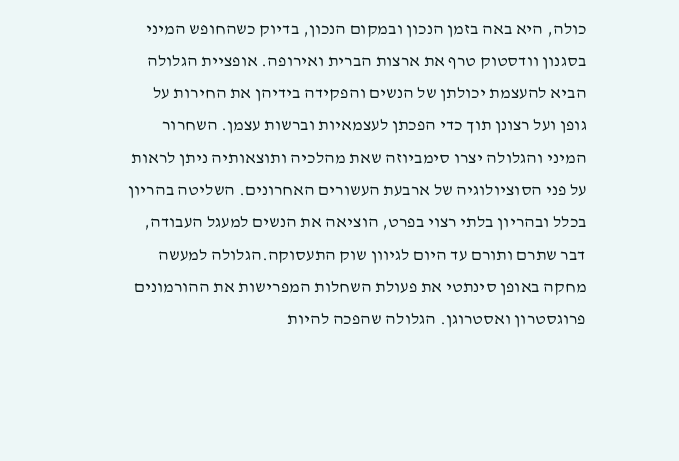כולה, היא באה בזמן הנכון ובמקום הנכון, בדיוק כשהחופש המיני בסגנון וודסטוק טרף את ארצות הברית ואירופה. אופציית הגלולה הביא להעצמת יכולתן של הנשים והפקידה בידיהן את החירות על גופן ועל רצונן תוך כדי הפכתן לעצמאיות וברשות עצמן. השחרור המיני והגלולה יצרו סימביוזה שאת מהלכיה ותוצאותיה ניתן לראות על פני הסוציולוגיה של ארבעת העשורים האחרונים. השליטה בהריון בכלל ובהריון בלתי רצוי בפרט, הוציאה את הנשים למעגל העבודה, דבר שתרם ותורם עד היום לגיוון שוק התעסוקה.הגלולה למעשה מחקה באופן סינתטי את פעולת השחלות המפרישות את ההורמונים פרוגסטרון ואסטרוגן. הגלולה שהפכה להיות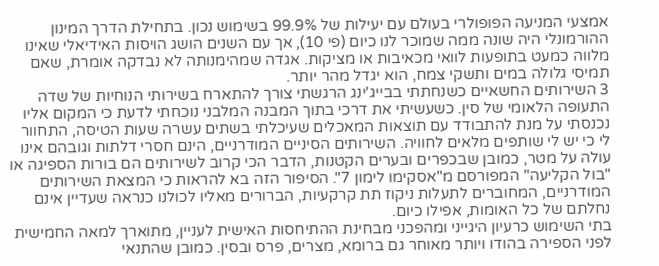אמצעי המניעה הפופולרי בעולם עם יעילות של 99.9% בשימוש נכון. בתחילת הדרך המינון ההורמונלי היה שונה ממה שמוכר לנו כיום (פי 10), אך עם השנים הושג הויסות האידיאלי שאינו מלווה כמעט בתופעות לוואי מכאיבות או מציקות. אגדה שמהימנותה לא נבדקה אומרת, שאם תמיסי גלולה במים ותשקי צמח, הוא יגדל מהר יותר.
3 השירותים החשאיים כשנחתתי בבייג'ינג הרגשתי צורך להתארח בשירותי הנוחיות של שדה התעופה הלאומי של סין. כשעשיתי את דרכי בתוך המבנה המלבני נוכחתי לדעת כי המקום אליו נכנסתי על מנת להתבודד עם תוצאות המאכלים שעיכלתי בשתים עשרה שעות הטיסה, התחוור לי כי יש לי שותפים מלאים לחוויה. השירותים הסיניים המודרניים, הינם חסרי דלתות וגובהם אינו עולה על מטר, כמובן שבכפרים ובערים הקטנות, הדבר הכי קרוב לשירותים הם בורות הספיגה או "בול הקליעה" המפורסם מ"אסקימו לימון 7". הסיפור הזה בא להראות כי המצאת השירותים המודרניים, המחוברים לתעלות ניקוז תת קרקעיות, הברורים מאליו לכולנו כנראה שעדיין אינם נחלתם של כל האומות, אפילו כיום.
בתי השימוש כרעיון היגייני ומהפכני מבחינת ההתיחסות האישית לעניין, מתוארך למאה החמישית לפני הספירה בהודו ויותר מאוחר גם ברומא, מצרים, פרס ובסין. כמובן שהתנאי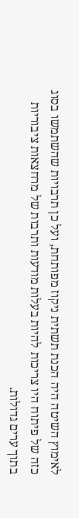לאימוץ השיטה היה הכנת תשתית ניקוז מפותחת, ועל כן תרבויות שהשתמשו בסוג כזה של פיתוח היו צריכות להיות בעלות מודעות ותרבות של מרחצאות ציבוריות בתוך ערים גדולות.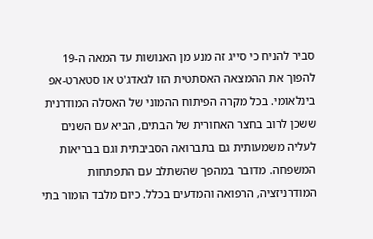סביר להניח כי סייג זה מנע מן האנושות עד המאה ה-19 להפוך את ההמצאה האסתטית הזו לגאדג'ט או סטארט-אפ בינלאומי. בכל מקרה הפיתוח ההמוני של האסלה המודרנית ששכן לרוב בחצר האחורית של הבתים, הביא עם השנים לעליה משמעותית גם בתברואה הסביבתית וגם בבריאות המשפחה. מדובר במהפך שהשתלב עם התפתחות המודרניזציה, הרפואה והמדעים בכלל. כיום מלבד הומור בתי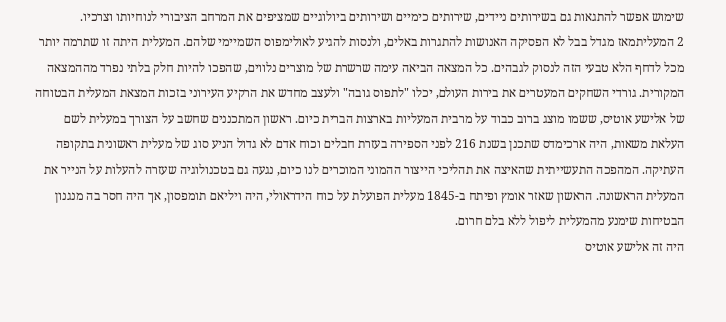שימוש אפשר להתגאות גם בשירותים ניידים, שירותים כימיים ושירותים ביולוגיים שמציפים את המרחב הציבורי לנוחיותו וצרכיו.
2 המעליתמאז מגדל בבל לא הפסיקה האנושות להתגרות באלים, ולנסות להגיע לאולימפוס השמיימי שלהם. המעלית היתה זו שתרמה יותר מכל לדחף הלא טבעי הזה לנסוק לגבהים. כל המצאה הביאה עימה שרשרת של מוצרים נלווים, שהפכו להיות חלק בלתי נפרד מההמצאה המקורית. גורדי השחקים המעטרים את בירות העולם, יכלו "לתפוס גובה" ולעצב מחדש את הרקיע העירוני בזכות המצאת המעלית הבטוחה של אלישע אוטיס, ששמו מוצג ברוב כבוד על מרבית המעליות בארצות הברית כיום. ראשון המתכננים שחשב על הצורך במעלית לשם העלאת משאות, היה ארכימדס שתכנן בשנת 216 לפני הספירה בעזרת חבלים וכוח אדם לא גדול הניע סוג של מעלית ראשונית בתקופה העתיקה. המהפכה התעשייתית שהאיצה את תהליכי הייצור ההמוני המוכרים לנו כיום, נגעה גם בטכנולוגיה שעזרה להעלות על הנייר את המעלית הראשונה. הראשון שאזר אומץ ופיתח ב-1845 מעלית הפועלת על כוח הידראולי, היה ויליאם תומפסון, אך היה חסר בה מנגנון הבטיחות שימנע מהמעלית ליפול ללא בלם חרום.
היה זה אלישע אוטיס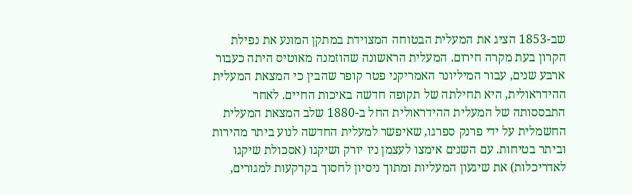שב-1853 הציג את המעלית הבטוחה המצוידת במתקן המונע את נפילת הקרון בעת מקרה חירום. המעלית הראשונה שהוזמנה מאוטיס היתה כעבור ארבע שנים, עבור המיליונר האמריקני פטר קופר שהבין כי המצאת המעלית ההידראולית, היא תחילתה של תקופה חדשה באיכות החיים. לאחר התבססותה של המעלית ההידראולית החל ב-1880 שלב המצאת המעלית החשמלית על ידי פרנק ספרגו, שאיפשר למעלית החדשה לנוע ביתר מהירות וביתר בטיחות. עם השנים אימצו לעצמן ניו יורק ושיקגו (אסכולת שיקגו לאדריכלות) את שיגעון המעליות ומתוך ניסיון לחסוך בקרקעות למגורים,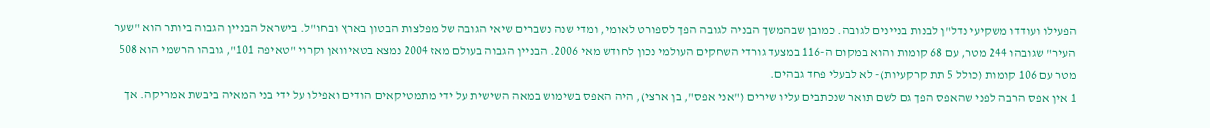הפעילו ועודדו משקיעי נדל"ן לבנות בניינים לגובה. כמובן שבהמשך הבניה לגובה הפך לספורט לאומי, ומדי שנה נשברים שיאי הגובה של מפלצות הבטון בארץ ובחו"ל. בישראל הבניין הגבוה ביותר הוא "שער העיר" שגובהו 244 מטר, עם 68 קומות והוא במקום ה-116 במצעד גורדי השחקים העולמי נכון לחודש מאי 2006. הבניין הגבוה בעולם מאז 2004 נמצא בטאיוואן וקרוי "טאיפה 101", גובהו הרשמי הוא 508 מטר עם 106 קומות (כולל 5 תת קרקעיות)- לא לבעלי פחד גבהים.
1 אין אפס הרבה לפני שהאפס הפך גם לשם תואר שנכתבים עליו שירים ("אני אפס", בן ארצי), היה האפס בשימוש במאה השישית על ידי מתמטיקאים הודים ואפילו על ידי בני המאיה ביבשת אמריקה. אך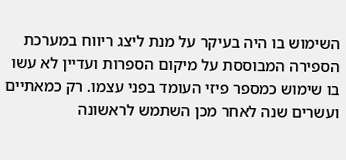השימוש בו היה בעיקר על מנת ליצג ריווח במערכת הספירה המבוססת על מיקום הספרות ועדיין לא עשו בו שימוש כמספר פיזי העומד בפני עצמו. רק כמאתיים ועשרים שנה לאחר מכן השתמש לראשונה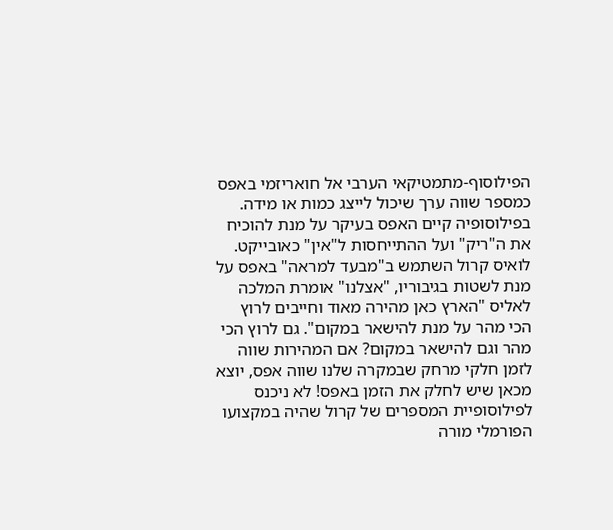הפילוסוף-מתמטיקאי הערבי אל חואריזמי באפס כמספר שווה ערך שיכול לייצג כמות או מידה. בפילוסופיה קיים האפס בעיקר על מנת להוכיח את ה"ריק" ועל ההתייחסות ל"אין" כאובייקט. לואיס קרול השתמש ב"מבעד למראה" באפס על מנת לשטות בגיבוריו, "אצלנו" אומרת המלכה לאליס "הארץ כאן מהירה מאוד וחייבים לרוץ הכי מהר על מנת להישאר במקום". גם לרוץ הכי מהר וגם להישאר במקום? אם המהירות שווה לזמן חלקי מרחק שבמקרה שלנו שווה אפס, יוצא מכאן שיש לחלק את הזמן באפס! לא ניכנס לפילוסופיית המספרים של קרול שהיה במקצועו הפורמלי מורה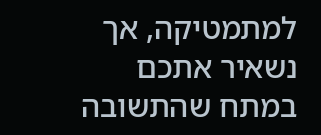למתמטיקה, אך נשאיר אתכם במתח שהתשובה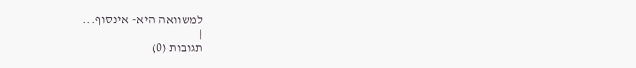למשוואה היא- אינסוף...
|
תגובות (0)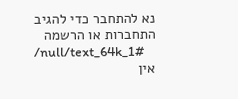נא להתחבר כדי להגיב
התחברות או הרשמה
/null/text_64k_1#
אין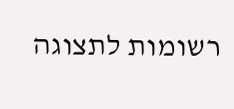רשומות לתצוגה